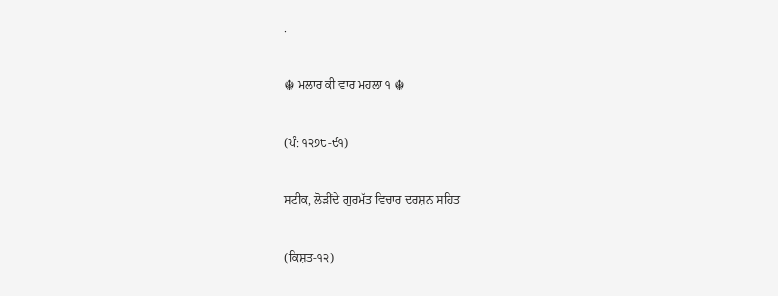.

☬ ਮਲਾਰ ਕੀ ਵਾਰ ਮਹਲਾ ੧ ☬

(ਪੰ: ੧੨੭੮-੯੧)

ਸਟੀਕ, ਲੋੜੀਂਦੇ ਗੁਰਮੱਤ ਵਿਚਾਰ ਦਰਸ਼ਨ ਸਹਿਤ

(ਕਿਸ਼ਤ-੧੨)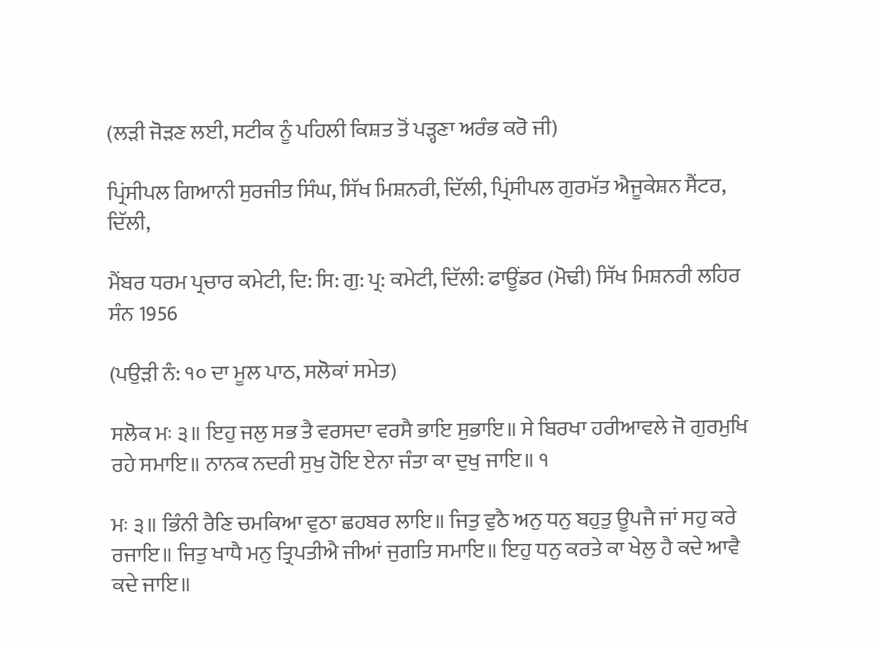(ਲੜੀ ਜੋੜਣ ਲਈ, ਸਟੀਕ ਨੂੰ ਪਹਿਲੀ ਕਿਸ਼ਤ ਤੋਂ ਪੜ੍ਹਣਾ ਅਰੰਭ ਕਰੋ ਜੀ)

ਪ੍ਰਿਂਸੀਪਲ ਗਿਆਨੀ ਸੁਰਜੀਤ ਸਿੰਘ, ਸਿੱਖ ਮਿਸ਼ਨਰੀ, ਦਿੱਲੀ, ਪ੍ਰਿਂਸੀਪਲ ਗੁਰਮੱਤ ਐਜੂਕੇਸ਼ਨ ਸੈਂਟਰ, ਦਿੱਲੀ,

ਮੈਂਬਰ ਧਰਮ ਪ੍ਰਚਾਰ ਕਮੇਟੀ, ਦਿ: ਸਿ: ਗੁ: ਪ੍ਰ: ਕਮੇਟੀ, ਦਿੱਲੀ: ਫਾਊਂਡਰ (ਮੋਢੀ) ਸਿੱਖ ਮਿਸ਼ਨਰੀ ਲਹਿਰ ਸੰਨ 1956

(ਪਉੜੀ ਨੰ: ੧੦ ਦਾ ਮੂਲ ਪਾਠ, ਸਲੋਕਾਂ ਸਮੇਤ)

ਸਲੋਕ ਮਃ ੩॥ ਇਹੁ ਜਲੁ ਸਭ ਤੈ ਵਰਸਦਾ ਵਰਸੈ ਭਾਇ ਸੁਭਾਇ॥ ਸੇ ਬਿਰਖਾ ਹਰੀਆਵਲੇ ਜੋ ਗੁਰਮੁਖਿ ਰਹੇ ਸਮਾਇ॥ ਨਾਨਕ ਨਦਰੀ ਸੁਖੁ ਹੋਇ ਏਨਾ ਜੰਤਾ ਕਾ ਦੁਖੁ ਜਾਇ॥ ੧

ਮਃ ੩॥ ਭਿੰਨੀ ਰੈਣਿ ਚਮਕਿਆ ਵੁਠਾ ਛਹਬਰ ਲਾਇ॥ ਜਿਤੁ ਵੁਠੈ ਅਨੁ ਧਨੁ ਬਹੁਤੁ ਊਪਜੈ ਜਾਂ ਸਹੁ ਕਰੇ ਰਜਾਇ॥ ਜਿਤੁ ਖਾਧੈ ਮਨੁ ਤ੍ਰਿਪਤੀਐ ਜੀਆਂ ਜੁਗਤਿ ਸਮਾਇ॥ ਇਹੁ ਧਨੁ ਕਰਤੇ ਕਾ ਖੇਲੁ ਹੈ ਕਦੇ ਆਵੈ ਕਦੇ ਜਾਇ॥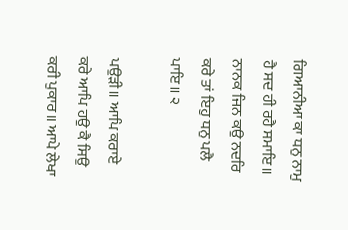ਗਿਆਨੀਆ ਕਾ ਧਨੁ ਨਾਮੁ ਹੈ ਸਦ ਹੀ ਰਹੈ ਸਮਾਇ॥ ਨਾਨਕ ਜਿਨ ਕਉ ਨਦਰਿ ਕਰੇ ਤਾਂ ਇਹੁ ਧਨੁ ਪਲੈ ਪਾਇ॥ ੨

ਪਉੜੀ॥ ਆਪਿ ਕਰਾਏ ਕਰੇ ਆਪਿ ਹਉ ਕੈ ਸਿਉ ਕਰੀ ਪੁਕਾਰ॥ ਆਪੇ ਲੇਖਾ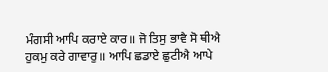ਮੰਗਸੀ ਆਪਿ ਕਰਾਏ ਕਾਰ॥ ਜੋ ਤਿਸੁ ਭਾਵੈ ਸੋ ਥੀਐ ਹੁਕਮੁ ਕਰੇ ਗਾਵਾਰੁ॥ ਆਪਿ ਛਡਾਏ ਛੁਟੀਐ ਆਪੇ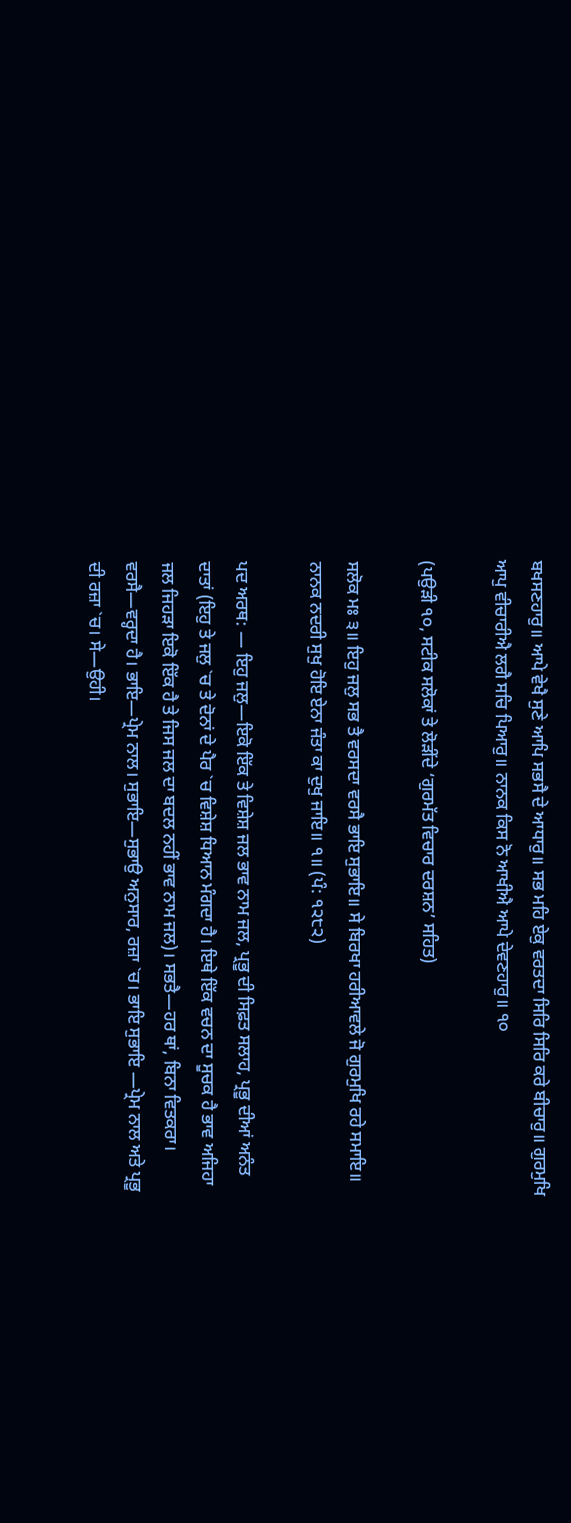ਬਖਸਣਹਾਰੁ॥ ਆਪੇ ਵੇਖੈ ਸੁਣੇ ਆਪਿ ਸਭਸੈ ਦੇ ਆਧਾਰੁ॥ ਸਭ ਮਹਿ ਏਕੁ ਵਰਤਦਾ ਸਿਰਿ ਸਿਰਿ ਕਰੇ ਬੀਚਾਰੁ॥ ਗੁਰਮੁਖਿ ਆਪੁ ਵੀਚਾਰੀਐ ਲਗੈ ਸਚਿ ਪਿਆਰੁ॥ ਨਾਨਕ ਕਿਸ ਨੋ ਆਖੀਐ ਆਪੇ ਦੇਵਣਹਾਰੁ॥ ੧੦

(ਪਉੜੀ ੧੦, ਸਟੀਕ ਸਲੋਕਾਂ ਤੇ ਲੋੜੀਂਦੇ ‘ਗੁਰਮੱਤ ਵਿਚਾਰ ਦਰਸ਼ਨ’ ਸਹਿਤ)

ਸਲੋਕ ਮਃ ੩॥ ਇਹੁ ਜਲੁ ਸਭ ਤੈ ਵਰਸਦਾ ਵਰਸੈ ਭਾਇ ਸੁਭਾਇ॥ ਸੇ ਬਿਰਖਾ ਹਰੀਆਵਲੇ ਜੋ ਗੁਰਮੁਖਿ ਰਹੇ ਸਮਾਇ॥ ਨਾਨਕ ਨਦਰੀ ਸੁਖੁ ਹੋਇ ਏਨਾ ਜੰਤਾ ਕਾ ਦੁਖੁ ਜਾਇ॥ ੧॥ (ਪੰ: ੧੨੮੨)

ਪਦ ਅਰਥ: — ਇਹੁ ਜਲੁ—ਇਕੋ ਇੱਕ ਤੇ ਵਿਸ਼ੇਸ਼ ਜਲ ਭਾਵ ਨਾਮ ਜਲ, ਪ੍ਰਭੂ ਦੀ ਸਿਫ਼ਤ ਸਲਾਹ, ਪ੍ਰਭੂ ਦੀਆਂ ਅਨੰਤ ਦਾਤਾਂ (ਇਹੁ ਤੇ ਜਲੁ `ਚ ਤੇ ਦੋਨਾਂ ਦੇ ਪੈਰ `ਚ ਵਿਸ਼ੇਸ਼ ਧਿਆਨ ਮੰਗਦਾ ਹੈ। ਇਥੇ ਇੱਕ ਵਚਨ ਦਾ ਸੂਚਕ ਹੈ ਭਾਵ ਅਜਿਹਾ ਜਲ ਜਿਹੜਾ ਇਕੋ ਇੱਕ ਹੈ ਤੇ ਜਿਸ ਜਲ ਦਾ ਬਦਲ ਨਹੀਂ ਭਾਵ ਨਾਮ ਜਲ)। ਸਭਤੈ—ਹਰ ਥਾਂ, ਬਿਨਾ ਵਿਤਕਰਾ। ਵਰਸੈ—ਵਰ੍ਹਦਾ ਹੈ। ਭਾਇ—ਪ੍ਰੇਮ ਨਾਲ। ਸੁਭਾਇ—ਸੁਭਾਉ ਅਨੁਸਾਰ, ਰਜ਼ਾ `ਚ। ਭਾਇ ਸੁਭਾਇ —ਪ੍ਰੇਮ ਨਾਲ ਅਤੇ ਪ੍ਰਭੂ ਦੀ ਰਜ਼ਾ `ਚ। ਸੇ—ਉਹੀ।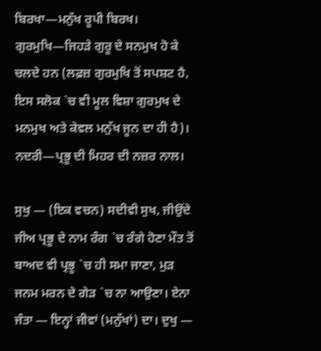ਬਿਰਖਾ—ਮਨੁੱਖ ਰੂਪੀ ਬਿਰਖ। ਗੁਰਮੁਖਿ—ਜਿਹੜੇ ਗੁਰੂ ਦੇ ਸਨਮੁਖ ਹੋ ਕੇ ਚਲਦੇ ਹਨ (ਲਫ਼ਜ਼ ਗੁਰਮੁਖਿ ਤੋਂ ਸਪਸ਼ਟ ਹੈ, ਇਸ ਸਲੋਕ `ਚ ਵੀ ਮੂਲ ਵਿਸ਼ਾ ਗੁਰਮੁਖ ਦੇ ਮਨਮੁਖ ਅਤੇ ਕੇਵਲ ਮਨੁੱਖ ਜੂਨ ਦਾ ਹੀ ਹੈ)। ਨਦਰੀ—ਪ੍ਰਭੂ ਦੀ ਮਿਹਰ ਦੀ ਨਜ਼ਰ ਨਾਲ।

ਸੁਖੁ — (ਇਕ ਵਚਨ) ਸਦੀਵੀ ਸੁਖ, ਜੀਉਂਦੇ ਜੀਅ ਪ੍ਰਭੂ ਦੇ ਨਾਮ ਰੰਗ `ਚ ਰੰਗੇ ਹੋਣਾ ਮੌਤ ਤੋਂ ਬਾਅਦ ਵੀ ਪ੍ਰਭੂ `ਚ ਹੀ ਸਮਾ ਜਾਣਾ, ਮੁੜ ਜਨਮ ਮਰਨ ਦੇ ਗੇੜ `ਚ ਨਾ ਆਉਣਾ। ਏਨਾ ਜੰਤਾ — ਇਨ੍ਹਾਂ ਜੀਵਾਂ (ਮਨੁੱਖਾਂ) ਦਾ। ਦੁਖੁ —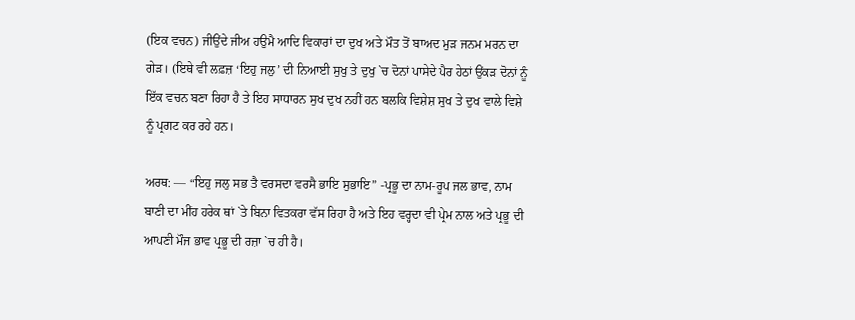(ਇਕ ਵਚਨ) ਜੀਉਂਦੇ ਜੀਅ ਹਉਮੈ ਆਦਿ ਵਿਕਾਰਾਂ ਦਾ ਦੁਖ ਅਤੇ ਮੌਤ ਤੋਂ ਬਾਅਦ ਮੁੜ ਜਨਮ ਮਰਨ ਦਾ ਗੇੜ। (ਇਥੇ ਵੀ ਲਫ਼ਜ਼ ‘ਇਹੁ ਜਲੁ’ ਦੀ ਨਿਆਈ ਸੁਖੁ ਤੇ ਦੁਖੁ `ਚ ਦੋਨਾਂ ਪਾਸੇਦੇ ਪੈਰ ਹੇਠਾਂ ਉਂਕੜ ਦੋਨਾਂ ਨੂੰ ਇੱਕ ਵਚਨ ਬਣਾ ਰਿਹਾ ਹੈ ਤੇ ਇਹ ਸਾਧਾਰਨ ਸੁਖ ਦੁਖ ਨਹੀਂ ਹਨ ਬਲਕਿ ਵਿਸ਼ੇਸ਼ ਸੁਖ ਤੇ ਦੁਖ ਵਾਲੇ ਵਿਸ਼ੇ ਨੂੰ ਪ੍ਰਗਟ ਕਰ ਰਹੇ ਹਨ।

ਅਰਥ: — “ਇਹੁ ਜਲੁ ਸਭ ਤੈ ਵਰਸਦਾ ਵਰਸੈ ਭਾਇ ਸੁਭਾਇ” -ਪ੍ਰਭੂ ਦਾ ਨਾਮ-ਰੂਪ ਜਲ ਭਾਵ, ਨਾਮ ਬਾਣੀ ਦਾ ਮੀਂਹ ਹਰੇਕ ਥਾਂ `ਤੇ ਬਿਨਾ ਵਿਤਕਰਾ ਵੱਸ ਰਿਹਾ ਹੈ ਅਤੇ ਇਹ ਵਰ੍ਹਦਾ ਵੀ ਪ੍ਰੇਮ ਨਾਲ ਅਤੇ ਪ੍ਰਭੂ ਦੀ ਆਪਣੀ ਮੌਜ ਭਾਵ ਪ੍ਰਭੂ ਦੀ ਰਜ਼ਾ `ਚ ਹੀ ਹੈ।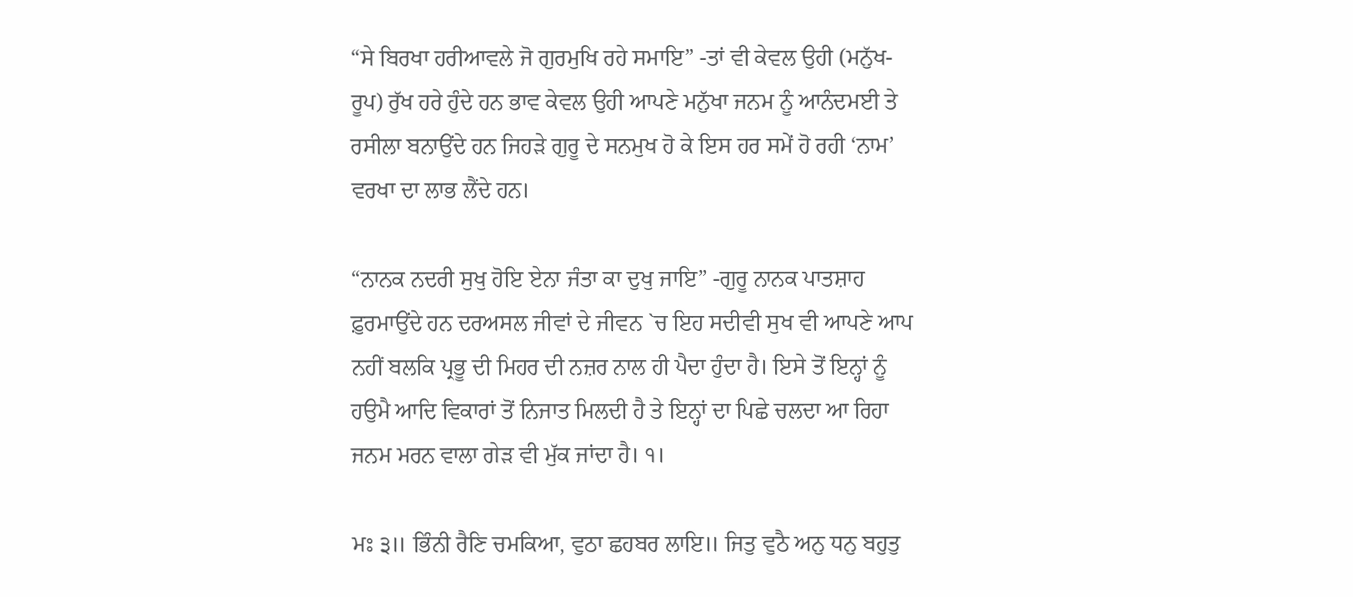“ਸੇ ਬਿਰਖਾ ਹਰੀਆਵਲੇ ਜੋ ਗੁਰਮੁਖਿ ਰਹੇ ਸਮਾਇ” -ਤਾਂ ਵੀ ਕੇਵਲ ਉਹੀ (ਮਨੁੱਖ-ਰੂਪ) ਰੁੱਖ ਹਰੇ ਹੁੰਦੇ ਹਨ ਭਾਵ ਕੇਵਲ ਉਹੀ ਆਪਣੇ ਮਨੁੱਖਾ ਜਨਮ ਨੂੰ ਆਨੰਦਮਈ ਤੇ ਰਸੀਲਾ ਬਨਾਉਂਦੇ ਹਨ ਜਿਹੜੇ ਗੁਰੂ ਦੇ ਸਨਮੁਖ ਹੋ ਕੇ ਇਸ ਹਰ ਸਮੇਂ ਹੋ ਰਹੀ ‘ਨਾਮ’ ਵਰਖਾ ਦਾ ਲਾਭ ਲੈਂਦੇ ਹਨ।

“ਨਾਨਕ ਨਦਰੀ ਸੁਖੁ ਹੋਇ ਏਨਾ ਜੰਤਾ ਕਾ ਦੁਖੁ ਜਾਇ” -ਗੁਰੂ ਨਾਨਕ ਪਾਤਸ਼ਾਹ ਫ਼ੁਰਮਾਉਂਦੇ ਹਨ ਦਰਅਸਲ ਜੀਵਾਂ ਦੇ ਜੀਵਨ `ਚ ਇਹ ਸਦੀਵੀ ਸੁਖ ਵੀ ਆਪਣੇ ਆਪ ਨਹੀਂ ਬਲਕਿ ਪ੍ਰਭੂ ਦੀ ਮਿਹਰ ਦੀ ਨਜ਼ਰ ਨਾਲ ਹੀ ਪੈਦਾ ਹੁੰਦਾ ਹੈ। ਇਸੇ ਤੋਂ ਇਨ੍ਹਾਂ ਨੂੰ ਹਉਮੈ ਆਦਿ ਵਿਕਾਰਾਂ ਤੋਂ ਨਿਜਾਤ ਮਿਲਦੀ ਹੈ ਤੇ ਇਨ੍ਹਾਂ ਦਾ ਪਿਛੇ ਚਲਦਾ ਆ ਰਿਹਾ ਜਨਮ ਮਰਨ ਵਾਲਾ ਗੇੜ ਵੀ ਮੁੱਕ ਜਾਂਦਾ ਹੈ। ੧।

ਮਃ ੩॥ ਭਿੰਨੀ ਰੈਣਿ ਚਮਕਿਆ, ਵੁਠਾ ਛਹਬਰ ਲਾਇ॥ ਜਿਤੁ ਵੁਠੈ ਅਨੁ ਧਨੁ ਬਹੁਤੁ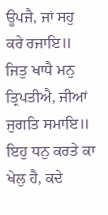ਊਪਜੈ, ਜਾਂ ਸਹੁ ਕਰੇ ਰਜਾਇ॥ ਜਿਤੁ ਖਾਧੈ ਮਨੁ ਤ੍ਰਿਪਤੀਐ, ਜੀਆਂ ਜੁਗਤਿ ਸਮਾਇ॥ ਇਹੁ ਧਨੁ ਕਰਤੇ ਕਾ ਖੇਲੁ ਹੈ, ਕਦੇ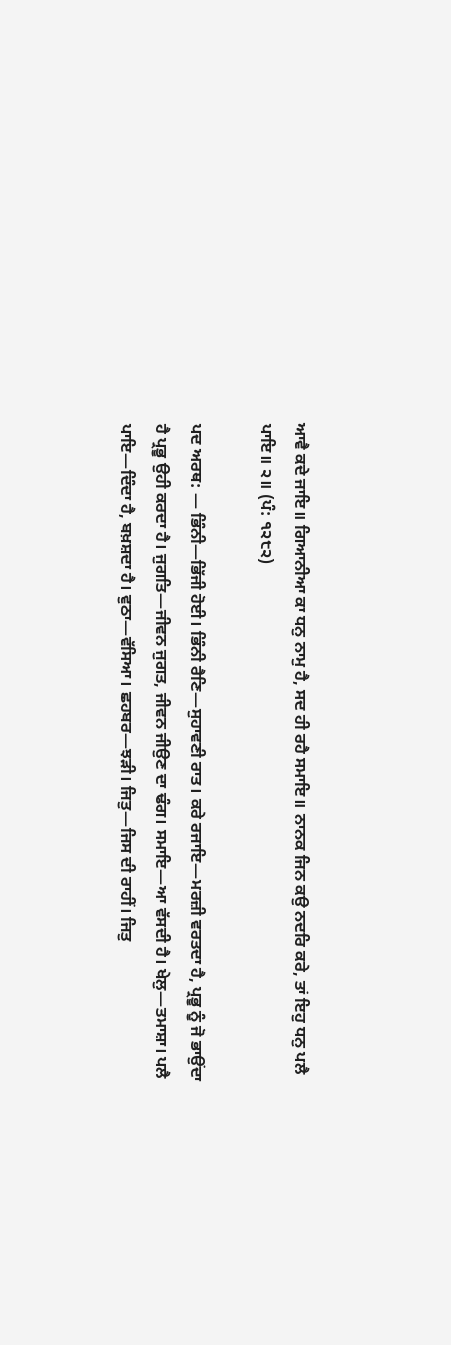ਆਵੈ ਕਦੇ ਜਾਇ॥ ਗਿਆਨੀਆ ਕਾ ਧਨੁ ਨਾਮੁ ਹੈ, ਸਦ ਹੀ ਰਹੈ ਸਮਾਇ॥ ਨਾਨਕ ਜਿਨ ਕਉ ਨਦਰਿ ਕਰੇ, ਤਾਂ ਇਹੁ ਧਨੁ ਪਲੈ ਪਾਇ॥ ੨॥ (ਪੰ: ੧੨੮੨)

ਪਦ ਅਰਥ: — ਭਿੰਨੀ—ਭਿੱਜੀ ਹੋਈ। ਭਿੰਨੀ ਰੈਣਿ—ਸੁਹਾਵਣੀ ਰਾਤ। ਕਰੇ ਰਜਾਇ—ਮਰਜ਼ੀ ਵਰਤਦਾ ਹੈ, ਪ੍ਰਭੂ ਨੂੰ ਜੋ ਭਾਉਂਦਾ ਹੈ ਪ੍ਰਭੂ ਉਹੀ ਕਰਦਾ ਹੈ। ਜੁਗਤਿ—ਜੀਵਨ ਜੁਗਤ, ਜੀਵਨ ਜੀਉਣ ਦਾ ਢੰਗ। ਸਮਾਇ—ਆ ਵੱਸਦੀ ਹੈ। ਖੇਲੁ—ਤਮਾਸ਼ਾ। ਪਲੈ ਪਾਇ—ਦਿੰਦਾ ਹੈ, ਬਖ਼ਸ਼ਦਾ ਹੈ। ਵੁਠਾ—ਵੱਸਿਆ। ਛਹਬਰ—ਝੜੀ। ਜਿਤੁ—ਜਿਸ ਦੀ ਰਾਹੀਂ। ਜਿਤੁ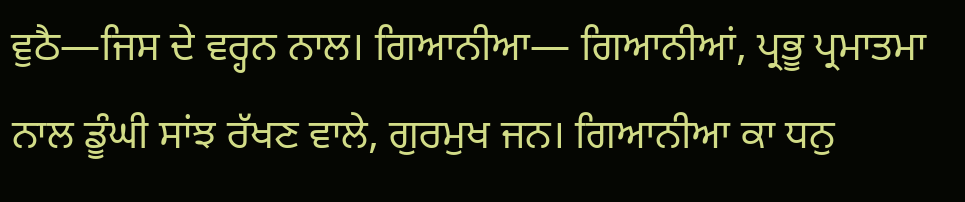ਵੁਠੈ—ਜਿਸ ਦੇ ਵਰ੍ਹਨ ਨਾਲ। ਗਿਆਨੀਆ— ਗਿਆਨੀਆਂ, ਪ੍ਰਭੂ ਪ੍ਰਮਾਤਮਾ ਨਾਲ ਡੂੰਘੀ ਸਾਂਝ ਰੱਖਣ ਵਾਲੇ, ਗੁਰਮੁਖ ਜਨ। ਗਿਆਨੀਆ ਕਾ ਧਨੁ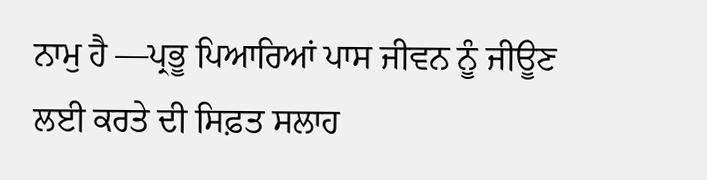ਨਾਮੁ ਹੈ —ਪ੍ਰਭੂ ਪਿਆਰਿਆਂ ਪਾਸ ਜੀਵਨ ਨੂੰ ਜੀਊਣ ਲਈ ਕਰਤੇ ਦੀ ਸਿਫ਼ਤ ਸਲਾਹ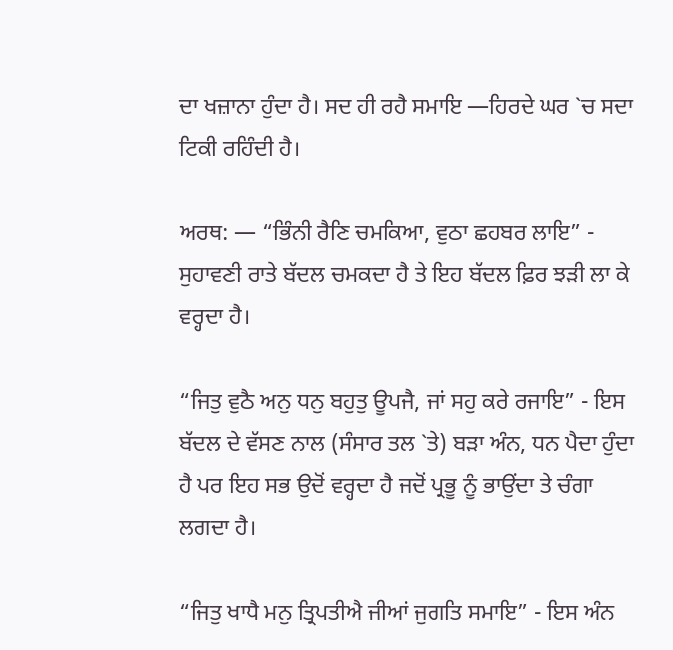ਦਾ ਖਜ਼ਾਨਾ ਹੁੰਦਾ ਹੈ। ਸਦ ਹੀ ਰਹੈ ਸਮਾਇ —ਹਿਰਦੇ ਘਰ `ਚ ਸਦਾ ਟਿਕੀ ਰਹਿੰਦੀ ਹੈ।

ਅਰਥ: — “ਭਿੰਨੀ ਰੈਣਿ ਚਮਕਿਆ, ਵੁਠਾ ਛਹਬਰ ਲਾਇ” - ਸੁਹਾਵਣੀ ਰਾਤੇ ਬੱਦਲ ਚਮਕਦਾ ਹੈ ਤੇ ਇਹ ਬੱਦਲ ਫ਼ਿਰ ਝੜੀ ਲਾ ਕੇ ਵਰ੍ਹਦਾ ਹੈ।

“ਜਿਤੁ ਵੁਠੈ ਅਨੁ ਧਨੁ ਬਹੁਤੁ ਊਪਜੈ, ਜਾਂ ਸਹੁ ਕਰੇ ਰਜਾਇ” - ਇਸ ਬੱਦਲ ਦੇ ਵੱਸਣ ਨਾਲ (ਸੰਸਾਰ ਤਲ `ਤੇ) ਬੜਾ ਅੰਨ, ਧਨ ਪੈਦਾ ਹੁੰਦਾ ਹੈ ਪਰ ਇਹ ਸਭ ਉਦੋਂ ਵਰ੍ਹਦਾ ਹੈ ਜਦੋਂ ਪ੍ਰਭੂ ਨੂੰ ਭਾਉਂਦਾ ਤੇ ਚੰਗਾ ਲਗਦਾ ਹੈ।

“ਜਿਤੁ ਖਾਧੈ ਮਨੁ ਤ੍ਰਿਪਤੀਐ ਜੀਆਂ ਜੁਗਤਿ ਸਮਾਇ” - ਇਸ ਅੰਨ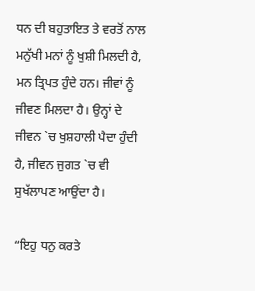ਧਨ ਦੀ ਬਹੁਤਾਇਤ ਤੇ ਵਰਤੋਂ ਨਾਲ ਮਨੁੱਖੀ ਮਨਾਂ ਨੂੰ ਖੁਸ਼ੀ ਮਿਲਦੀ ਹੈ, ਮਨ ਤ੍ਰਿਪਤ ਹੁੰਦੇ ਹਨ। ਜੀਵਾਂ ਨੂੰ ਜੀਵਣ ਮਿਲਦਾ ਹੈ। ਉਨ੍ਹਾਂ ਦੇ ਜੀਵਨ `ਚ ਖੁਸ਼ਹਾਲੀ ਪੈਦਾ ਹੁੰਦੀ ਹੈ, ਜੀਵਨ ਜੁਗਤ `ਚ ਵੀ ਸੁਖੱਲਾਪਣ ਆਉਂਦਾ ਹੈ।

“ਇਹੁ ਧਨੁ ਕਰਤੇ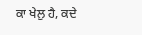ਕਾ ਖੇਲੁ ਹੈ, ਕਦੇ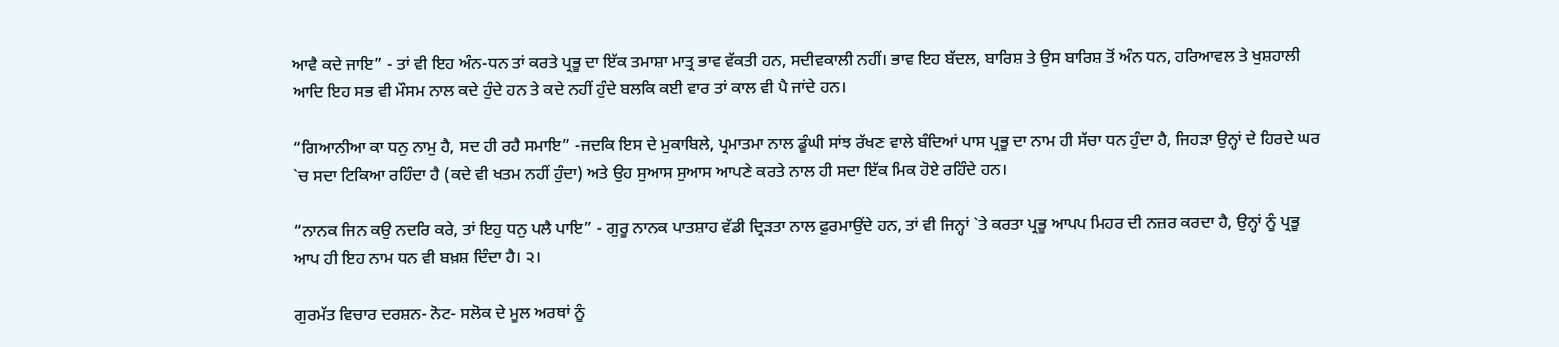ਆਵੈ ਕਦੇ ਜਾਇ” - ਤਾਂ ਵੀ ਇਹ ਅੰਨ-ਧਨ ਤਾਂ ਕਰਤੇ ਪ੍ਰਭੂ ਦਾ ਇੱਕ ਤਮਾਸ਼ਾ ਮਾਤ੍ਰ ਭਾਵ ਵੱਕਤੀ ਹਨ, ਸਦੀਵਕਾਲੀ ਨਹੀਂ। ਭਾਵ ਇਹ ਬੱਦਲ, ਬਾਰਿਸ਼ ਤੇ ਉਸ ਬਾਰਿਸ਼ ਤੋਂ ਅੰਨ ਧਨ, ਹਰਿਆਵਲ ਤੇ ਖੁਸ਼ਹਾਲੀ ਆਦਿ ਇਹ ਸਭ ਵੀ ਮੌਸਮ ਨਾਲ ਕਦੇ ਹੁੰਦੇ ਹਨ ਤੇ ਕਦੇ ਨਹੀਂ ਹੁੰਦੇ ਬਲਕਿ ਕਈ ਵਾਰ ਤਾਂ ਕਾਲ ਵੀ ਪੈ ਜਾਂਦੇ ਹਨ।

“ਗਿਆਨੀਆ ਕਾ ਧਨੁ ਨਾਮੁ ਹੈ, ਸਦ ਹੀ ਰਹੈ ਸਮਾਇ” -ਜਦਕਿ ਇਸ ਦੇ ਮੁਕਾਬਿਲੇ, ਪ੍ਰਮਾਤਮਾ ਨਾਲ ਡੂੰਘੀ ਸਾਂਝ ਰੱਖਣ ਵਾਲੇ ਬੰਦਿਆਂ ਪਾਸ ਪ੍ਰਭੂ ਦਾ ਨਾਮ ਹੀ ਸੱਚਾ ਧਨ ਹੁੰਦਾ ਹੈ, ਜਿਹੜਾ ਉਨ੍ਹਾਂ ਦੇ ਹਿਰਦੇ ਘਰ `ਚ ਸਦਾ ਟਿਕਿਆ ਰਹਿੰਦਾ ਹੈ (ਕਦੇ ਵੀ ਖਤਮ ਨਹੀਂ ਹੁੰਦਾ) ਅਤੇ ਉਹ ਸੁਆਸ ਸੁਆਸ ਆਪਣੇ ਕਰਤੇ ਨਾਲ ਹੀ ਸਦਾ ਇੱਕ ਮਿਕ ਹੋਏ ਰਹਿੰਦੇ ਹਨ।

“ਨਾਨਕ ਜਿਨ ਕਉ ਨਦਰਿ ਕਰੇ, ਤਾਂ ਇਹੁ ਧਨੁ ਪਲੈ ਪਾਇ” - ਗੁਰੂ ਨਾਨਕ ਪਾਤਸ਼ਾਹ ਵੱਡੀ ਦ੍ਰਿੜਤਾ ਨਾਲ ਫ਼ੁਰਮਾਉਂਦੇ ਹਨ, ਤਾਂ ਵੀ ਜਿਨ੍ਹਾਂ `ਤੇ ਕਰਤਾ ਪ੍ਰਭੂ ਆਪਪ ਮਿਹਰ ਦੀ ਨਜ਼ਰ ਕਰਦਾ ਹੈ, ਉਨ੍ਹਾਂ ਨੂੰ ਪ੍ਰਭੂ ਆਪ ਹੀ ਇਹ ਨਾਮ ਧਨ ਵੀ ਬਖ਼ਸ਼ ਦਿੰਦਾ ਹੈ। ੨।

ਗੁਰਮੱਤ ਵਿਚਾਰ ਦਰਸ਼ਨ- ਨੋਟ- ਸਲੋਕ ਦੇ ਮੂਲ ਅਰਥਾਂ ਨੂੰ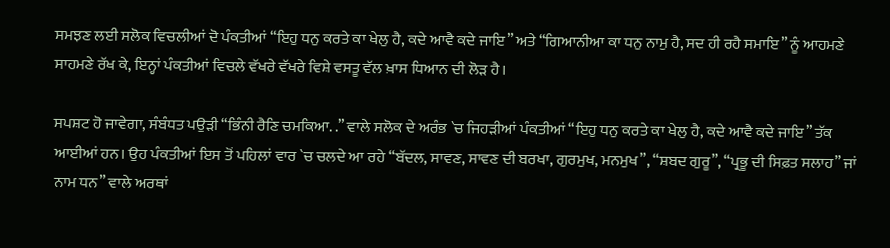ਸਮਝਣ ਲਈ ਸਲੋਕ ਵਿਚਲੀਆਂ ਦੋ ਪੰਕਤੀਆਂ “ਇਹੁ ਧਨੁ ਕਰਤੇ ਕਾ ਖੇਲੁ ਹੈ, ਕਦੇ ਆਵੈ ਕਦੇ ਜਾਇ” ਅਤੇ “ਗਿਆਨੀਆ ਕਾ ਧਨੁ ਨਾਮੁ ਹੈ, ਸਦ ਹੀ ਰਹੈ ਸਮਾਇ” ਨੂੰ ਆਹਮਣੇ ਸਾਹਮਣੇ ਰੱਖ ਕੇ, ਇਨ੍ਹਾਂ ਪੰਕਤੀਆਂ ਵਿਚਲੇ ਵੱਖਰੇ ਵੱਖਰੇ ਵਿਸ਼ੇ ਵਸਤੂ ਵੱਲ ਖ਼ਾਸ ਧਿਆਨ ਦੀ ਲੋੜ ਹੈ।

ਸਪਸ਼ਟ ਹੋ ਜਾਵੇਗਾ, ਸੰਬੰਧਤ ਪਉੜੀ “ਭਿੰਨੀ ਰੈਣਿ ਚਮਕਿਆ. .” ਵਾਲੇ ਸਲੋਕ ਦੇ ਅਰੰਭ `ਚ ਜਿਹੜੀਆਂ ਪੰਕਤੀਆਂ “ਇਹੁ ਧਨੁ ਕਰਤੇ ਕਾ ਖੇਲੁ ਹੈ, ਕਦੇ ਆਵੈ ਕਦੇ ਜਾਇ” ਤੱਕ ਆਈਆਂ ਹਨ। ਉਹ ਪੰਕਤੀਆਂ ਇਸ ਤੋਂ ਪਹਿਲਾਂ ਵਾਰ `ਚ ਚਲਦੇ ਆ ਰਹੇ “ਬੱਦਲ, ਸਾਵਣ, ਸਾਵਣ ਦੀ ਬਰਖਾ, ਗੁਰਮੁਖ, ਮਨਮੁਖ”, “ਸ਼ਬਦ ਗੁਰੂ”, “ਪ੍ਰਭੂ ਦੀ ਸਿਫ਼ਤ ਸਲਾਹ” ਜਾਂ ਨਾਮ ਧਨ” ਵਾਲੇ ਅਰਥਾਂ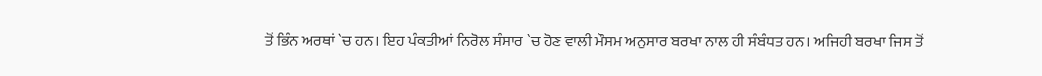ਤੋਂ ਭਿੰਨ ਅਰਥਾਂ `ਚ ਹਨ। ਇਹ ਪੰਕਤੀਆਂ ਨਿਰੋਲ ਸੰਸਾਰ `ਚ ਹੋਣ ਵਾਲੀ ਮੌਸਮ ਅਨੁਸਾਰ ਬਰਖਾ ਨਾਲ ਹੀ ਸੰਬੰਧਤ ਹਨ। ਅਜਿਹੀ ਬਰਖਾ ਜਿਸ ਤੋਂ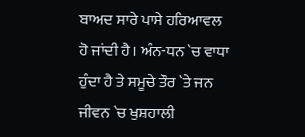ਬਾਅਦ ਸਾਰੇ ਪਾਸੇ ਹਰਿਆਵਲ ਹੋ ਜਾਂਦੀ ਹੈ। ਅੰਨ-ਧਨ `ਚ ਵਾਧਾ ਹੁੰਦਾ ਹੈ ਤੇ ਸਮੂਚੇ ਤੌਰ `ਤੇ ਜਨ ਜੀਵਨ `ਚ ਖੁਸ਼ਹਾਲੀ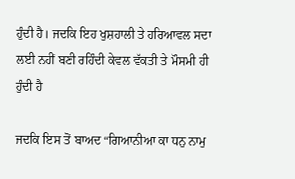ਹੁੰਦੀ ਹੈ। ਜਦਕਿ ਇਹ ਖੁਸ਼ਹਾਲੀ ਤੇ ਹਰਿਆਵਲ ਸਦਾ ਲਈ ਨਹੀਂ ਬਣੀ ਰਹਿੰਦੀ ਕੇਵਲ ਵੱਕਤੀ ਤੇ ਮੌਸਮੀ ਹੀ ਹੁੰਦੀ ਹੈ

ਜਦਕਿ ਇਸ ਤੋਂ ਬਾਅਦ “ਗਿਆਨੀਆ ਕਾ ਧਨੁ ਨਾਮੁ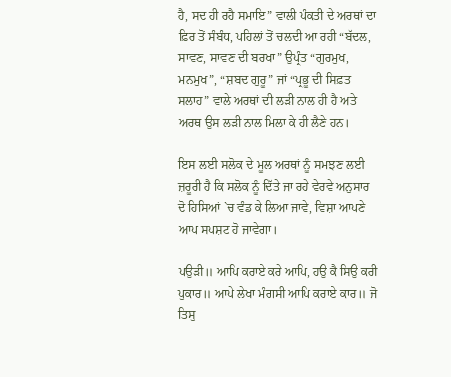ਹੈ, ਸਦ ਹੀ ਰਹੈ ਸਮਾਇ” ਵਾਲੀ ਪੰਕਤੀ ਦੇ ਅਰਥਾਂ ਦਾ ਫ਼ਿਰ ਤੋਂ ਸੰਬੰਧ, ਪਹਿਲਾਂ ਤੋਂ ਚਲਦੀ ਆ ਰਹੀ “ਬੱਦਲ, ਸਾਵਣ, ਸਾਵਣ ਦੀ ਬਰਖਾ” ਉਪ੍ਰੰਤ “ਗੁਰਮੁਖ, ਮਨਮੁਖ”, “ਸ਼ਬਦ ਗੁਰੂ” ਜਾਂ “ਪ੍ਰਭੂ ਦੀ ਸਿਫ਼ਤ ਸਲਾਹ” ਵਾਲੇ ਅਰਥਾਂ ਦੀ ਲੜੀ ਨਾਲ ਹੀ ਹੈ ਅਤੇ ਅਰਥ ਉਸ ਲੜੀ ਨਾਲ ਮਿਲਾ ਕੇ ਹੀ ਲੈਣੇ ਹਨ।

ਇਸ ਲਈ ਸਲੋਕ ਦੇ ਮੂਲ ਅਰਥਾਂ ਨੂੰ ਸਮਝਣ ਲਈ ਜ਼ਰੂਰੀ ਹੈ ਕਿ ਸਲੋਕ ਨੂੰ ਦਿੱਤੇ ਜਾ ਰਹੇ ਵੇਰਵੇ ਅਨੁਸਾਰ ਦੋ ਹਿਸਿਆਂ `ਚ ਵੰਡ ਕੇ ਲਿਆ ਜਾਵੇ, ਵਿਸ਼ਾ ਆਪਣੇ ਆਪ ਸਪਸ਼ਟ ਹੋ ਜਾਵੇਗਾ।

ਪਉੜੀ॥ ਆਪਿ ਕਰਾਏ ਕਰੇ ਆਪਿ, ਹਉ ਕੈ ਸਿਉ ਕਰੀ ਪੁਕਾਰ॥ ਆਪੇ ਲੇਖਾ ਮੰਗਸੀ ਆਪਿ ਕਰਾਏ ਕਾਰ॥ ਜੋ ਤਿਸੁ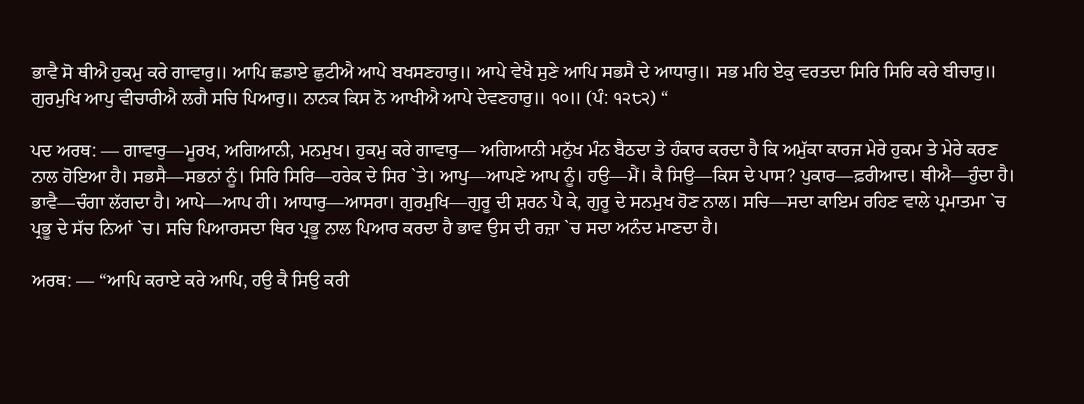ਭਾਵੈ ਸੋ ਥੀਐ ਹੁਕਮੁ ਕਰੇ ਗਾਵਾਰੁ॥ ਆਪਿ ਛਡਾਏ ਛੁਟੀਐ ਆਪੇ ਬਖਸਣਹਾਰੁ॥ ਆਪੇ ਵੇਖੈ ਸੁਣੇ ਆਪਿ ਸਭਸੈ ਦੇ ਆਧਾਰੁ॥ ਸਭ ਮਹਿ ਏਕੁ ਵਰਤਦਾ ਸਿਰਿ ਸਿਰਿ ਕਰੇ ਬੀਚਾਰੁ॥ ਗੁਰਮੁਖਿ ਆਪੁ ਵੀਚਾਰੀਐ ਲਗੈ ਸਚਿ ਪਿਆਰੁ॥ ਨਾਨਕ ਕਿਸ ਨੋ ਆਖੀਐ ਆਪੇ ਦੇਵਣਹਾਰੁ॥ ੧੦॥ (ਪੰ: ੧੨੮੨) “

ਪਦ ਅਰਥ: — ਗਾਵਾਰੁ—ਮੂਰਖ, ਅਗਿਆਨੀ, ਮਨਮੁਖ। ਹੁਕਮੁ ਕਰੇ ਗਾਵਾਰੁ— ਅਗਿਆਨੀ ਮਨੁੱਖ ਮੰਨ ਬੈਠਦਾ ਤੇ ਹੰਕਾਰ ਕਰਦਾ ਹੈ ਕਿ ਅਮੁੱਕਾ ਕਾਰਜ ਮੇਰੇ ਹੁਕਮ ਤੇ ਮੇਰੇ ਕਰਣ ਨਾਲ ਹੋਇਆ ਹੈ। ਸਭਸੈ—ਸਭਨਾਂ ਨੂੰ। ਸਿਰਿ ਸਿਰਿ—ਹਰੇਕ ਦੇ ਸਿਰ `ਤੇ। ਆਪੁ—ਆਪਣੇ ਆਪ ਨੂੰ। ਹਉ—ਮੈਂ। ਕੈ ਸਿਉ—ਕਿਸ ਦੇ ਪਾਸ? ਪੁਕਾਰ—ਫ਼ਰੀਆਦ। ਥੀਐ—ਹੁੰਦਾ ਹੈ। ਭਾਵੈ—ਚੰਗਾ ਲੱਗਦਾ ਹੈ। ਆਪੇ—ਆਪ ਹੀ। ਆਧਾਰੁ—ਆਸਰਾ। ਗੁਰਮੁਖਿ—ਗੁਰੂ ਦੀ ਸ਼ਰਨ ਪੈ ਕੇ, ਗੁਰੂ ਦੇ ਸਨਮੁਖ ਹੋਣ ਨਾਲ। ਸਚਿ—ਸਦਾ ਕਾਇਮ ਰਹਿਣ ਵਾਲੇ ਪ੍ਰਮਾਤਮਾ `ਚ ਪ੍ਰਭੂ ਦੇ ਸੱਚ ਨਿਆਂ `ਚ। ਸਚਿ ਪਿਆਰਸਦਾ ਥਿਰ ਪ੍ਰਭੂ ਨਾਲ ਪਿਆਰ ਕਰਦਾ ਹੈ ਭਾਵ ਉਸ ਦੀ ਰਜ਼ਾ `ਚ ਸਦਾ ਅਨੰਦ ਮਾਣਦਾ ਹੈ।

ਅਰਥ: — “ਆਪਿ ਕਰਾਏ ਕਰੇ ਆਪਿ, ਹਉ ਕੈ ਸਿਉ ਕਰੀ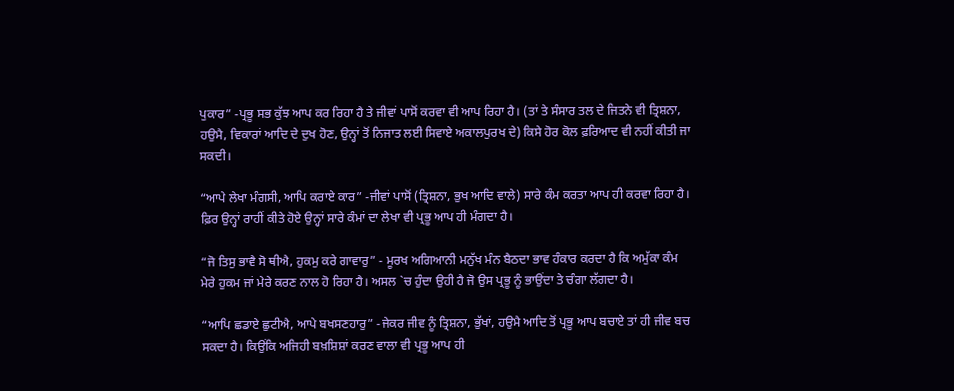ਪੁਕਾਰ” -ਪ੍ਰਭੂ ਸਭ ਕੁੱਝ ਆਪ ਕਰ ਰਿਹਾ ਹੈ ਤੇ ਜੀਵਾਂ ਪਾਸੋਂ ਕਰਵਾ ਵੀ ਆਪ ਰਿਹਾ ਹੈ। (ਤਾਂ ਤੇ ਸੰਸਾਰ ਤਲ ਦੇ ਜਿਤਨੇ ਵੀ ਤ੍ਰਿਸ਼ਨਾ, ਹਉਮੈ, ਵਿਕਾਰਾਂ ਆਦਿ ਦੇ ਦੁਖ ਹੋਣ, ਉਨ੍ਹਾਂ ਤੋਂ ਨਿਜਾਤ ਲਈ ਸਿਵਾਏ ਅਕਾਲਪੁਰਖ ਦੇ) ਕਿਸੇ ਹੋਰ ਕੋਲ ਫ਼ਰਿਆਦ ਵੀ ਨਹੀਂ ਕੀਤੀ ਜਾ ਸਕਦੀ।

“ਆਪੇ ਲੇਖਾ ਮੰਗਸੀ, ਆਪਿ ਕਰਾਏ ਕਾਰ” -ਜੀਵਾਂ ਪਾਸੋਂ (ਤ੍ਰਿਸ਼ਨਾ, ਭੁਖ ਆਦਿ ਵਾਲੇ) ਸਾਰੇ ਕੰਮ ਕਰਤਾ ਆਪ ਹੀ ਕਰਵਾ ਰਿਹਾ ਹੈ। ਫ਼ਿਰ ਉਨ੍ਹਾਂ ਰਾਹੀਂ ਕੀਤੇ ਹੋਏ ਉਨ੍ਹਾਂ ਸਾਰੇ ਕੰਮਾਂ ਦਾ ਲੇਖਾ ਵੀ ਪ੍ਰਭੂ ਆਪ ਹੀ ਮੰਗਦਾ ਹੈ।

“ਜੋ ਤਿਸੁ ਭਾਵੈ ਸੋ ਥੀਐ, ਹੁਕਮੁ ਕਰੇ ਗਾਵਾਰੁ” - ਮੂਰਖ ਅਗਿਆਨੀ ਮਨੁੱਖ ਮੰਨ ਬੈਠਦਾ ਭਾਵ ਹੰਕਾਰ ਕਰਦਾ ਹੈ ਕਿ ਅਮੁੱਕਾ ਕੰਮ ਮੇਰੇ ਹੁਕਮ ਜਾਂ ਮੇਰੇ ਕਰਣ ਨਾਲ ਹੋ ਰਿਹਾ ਹੈ। ਅਸਲ `ਚ ਹੁੰਦਾ ਉਹੀ ਹੈ ਜੋ ਉਸ ਪ੍ਰਭੂ ਨੂੰ ਭਾਉਂਦਾ ਤੇ ਚੰਗਾ ਲੱਗਦਾ ਹੈ।

“ਆਪਿ ਛਡਾਏ ਛੁਟੀਐ, ਆਪੇ ਬਖਸਣਹਾਰੁ” -ਜੇਕਰ ਜੀਵ ਨੂੰ ਤ੍ਰਿਸ਼ਨਾ, ਭੁੱਖਾਂ, ਹਉਮੈ ਆਦਿ ਤੋਂ ਪ੍ਰਭੂ ਆਪ ਬਚਾਏ ਤਾਂ ਹੀ ਜੀਵ ਬਚ ਸਕਦਾ ਹੈ। ਕਿਉਂਕਿ ਅਜਿਹੀ ਬਖ਼ਸ਼ਿਸ਼ਾਂ ਕਰਣ ਵਾਲਾ ਵੀ ਪ੍ਰਭੂ ਆਪ ਹੀ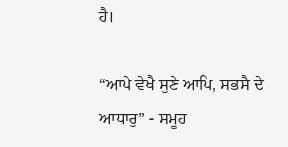ਹੈ।

“ਆਪੇ ਵੇਖੈ ਸੁਣੇ ਆਪਿ, ਸਭਸੈ ਦੇ ਆਧਾਰੁ” - ਸਮੂਹ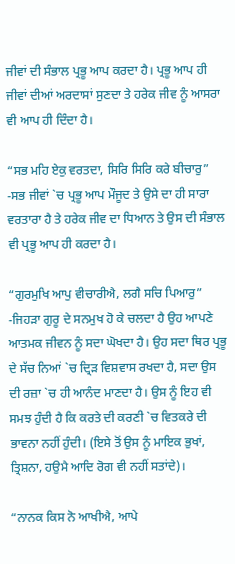ਜੀਵਾਂ ਦੀ ਸੰਭਾਲ ਪ੍ਰਭੂ ਆਪ ਕਰਦਾ ਹੈ। ਪ੍ਰਭੂ ਆਪ ਹੀ ਜੀਵਾਂ ਦੀਆਂ ਅਰਦਾਸਾਂ ਸੁਣਦਾ ਤੇ ਹਰੇਕ ਜੀਵ ਨੂੰ ਆਸਰਾ ਵੀ ਆਪ ਹੀ ਦਿੰਦਾ ਹੈ।

“ਸਭ ਮਹਿ ਏਕੁ ਵਰਤਦਾ, ਸਿਰਿ ਸਿਰਿ ਕਰੇ ਬੀਚਾਰੁ” -ਸਭ ਜੀਵਾਂ `ਚ ਪ੍ਰਭੂ ਆਪ ਮੌਜੂਦ ਤੇ ਉਸੇ ਦਾ ਹੀ ਸਾਰਾ ਵਰਤਾਰਾ ਹੈ ਤੇ ਹਰੇਕ ਜੀਵ ਦਾ ਧਿਆਨ ਤੇ ਉਸ ਦੀ ਸੰਭਾਲ ਵੀ ਪ੍ਰਭੂ ਆਪ ਹੀ ਕਰਦਾ ਹੈ।

“ਗੁਰਮੁਖਿ ਆਪੁ ਵੀਚਾਰੀਐ, ਲਗੈ ਸਚਿ ਪਿਆਰੁ” -ਜਿਹੜਾ ਗੁਰੂ ਦੇ ਸਨਮੁਖ ਹੋ ਕੇ ਚਲਦਾ ਹੈ ਉਹ ਆਪਣੇ ਆਤਮਕ ਜੀਵਨ ਨੂੰ ਸਦਾ ਘੋਖਦਾ ਹੈ। ਉਹ ਸਦਾ ਥਿਰ ਪ੍ਰਭੂ ਦੇ ਸੱਚ ਨਿਆਂ `ਚ ਦ੍ਰਿੜ ਵਿਸ਼ਵਾਸ ਰਖਦਾ ਹੈ, ਸਦਾ ਉਸ ਦੀ ਰਜ਼ਾ `ਚ ਹੀ ਆਨੰਦ ਮਾਣਦਾ ਹੈ। ਉਸ ਨੂੰ ਇਹ ਵੀ ਸਮਝ ਹੁੰਦੀ ਹੈ ਕਿ ਕਰਤੇ ਦੀ ਕਰਣੀ `ਚ ਵਿਤਕਰੇ ਦੀ ਭਾਵਨਾ ਨਹੀਂ ਹੁੰਦੀ। (ਇਸੇ ਤੋਂ ਉਸ ਨੂੰ ਮਾਇਕ ਭੁਖਾਂ, ਤ੍ਰਿਸ਼ਨਾ, ਹਉਮੈ ਆਦਿ ਰੋਗ ਵੀ ਨਹੀਂ ਸਤਾਂਦੇ)।

“ਨਾਨਕ ਕਿਸ ਨੋ ਆਖੀਐ, ਆਪੇ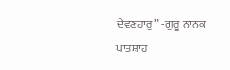ਦੇਵਣਹਾਰੁ” -ਗੁਰੂ ਨਾਨਕ ਪਾਤਸ਼ਾਹ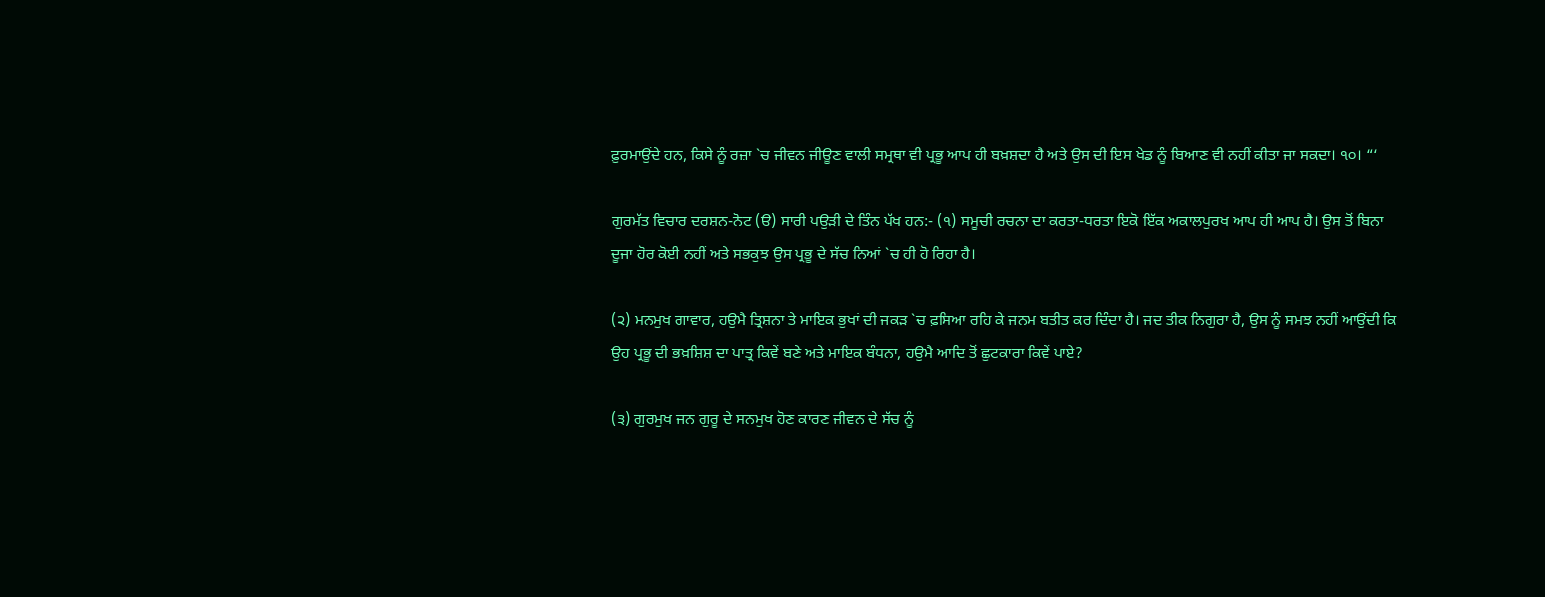ਫ਼ੁਰਮਾਉਂਦੇ ਹਨ, ਕਿਸੇ ਨੂੰ ਰਜ਼ਾ `ਚ ਜੀਵਨ ਜੀਊਣ ਵਾਲੀ ਸਮ੍ਰਥਾ ਵੀ ਪ੍ਰਭੂ ਆਪ ਹੀ ਬਖ਼ਸ਼ਦਾ ਹੈ ਅਤੇ ਉਸ ਦੀ ਇਸ ਖੇਡ ਨੂੰ ਬਿਆਣ ਵੀ ਨਹੀਂ ਕੀਤਾ ਜਾ ਸਕਦਾ। ੧੦। “‘

ਗੁਰਮੱਤ ਵਿਚਾਰ ਦਰਸ਼ਨ-ਨੋਟ (ੳ) ਸਾਰੀ ਪਉੜੀ ਦੇ ਤਿੰਨ ਪੱਖ ਹਨ:- (੧) ਸਮੂਚੀ ਰਚਨਾ ਦਾ ਕਰਤਾ-ਧਰਤਾ ਇਕੋ ਇੱਕ ਅਕਾਲਪੁਰਖ ਆਪ ਹੀ ਆਪ ਹੈ। ਉਸ ਤੋਂ ਬਿਨਾ ਦੂਜਾ ਹੋਰ ਕੋਈ ਨਹੀਂ ਅਤੇ ਸਭਕੁਝ ਉਸ ਪ੍ਰਭੂ ਦੇ ਸੱਚ ਨਿਆਂ `ਚ ਹੀ ਹੋ ਰਿਹਾ ਹੈ।

(੨) ਮਨਮੁਖ ਗਾਵਾਰ, ਹਉਮੈ ਤ੍ਰਿਸ਼ਨਾ ਤੇ ਮਾਇਕ ਭੁਖਾਂ ਦੀ ਜਕੜ `ਚ ਫ਼ਸਿਆ ਰਹਿ ਕੇ ਜਨਮ ਬਤੀਤ ਕਰ ਦਿੰਦਾ ਹੈ। ਜਦ ਤੀਕ ਨਿਗੁਰਾ ਹੈ, ਉਸ ਨੂੰ ਸਮਝ ਨਹੀਂ ਆਉਂਦੀ ਕਿ ਉਹ ਪ੍ਰਭੂ ਦੀ ਭਖ਼ਸ਼ਿਸ਼ ਦਾ ਪਾਤ੍ਰ ਕਿਵੇਂ ਬਣੇ ਅਤੇ ਮਾਇਕ ਬੰਧਨਾ, ਹਉਮੈ ਆਦਿ ਤੋਂ ਛੁਟਕਾਰਾ ਕਿਵੇਂ ਪਾਏ?

(੩) ਗੁਰਮੁਖ ਜਨ ਗੁਰੂ ਦੇ ਸਨਮੁਖ ਹੋਣ ਕਾਰਣ ਜੀਵਨ ਦੇ ਸੱਚ ਨੂੰ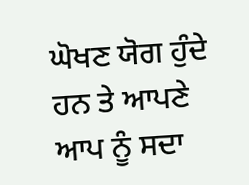ਘੋਖਣ ਯੋਗ ਹੁੰਦੇ ਹਨ ਤੇ ਆਪਣੇ ਆਪ ਨੂੰ ਸਦਾ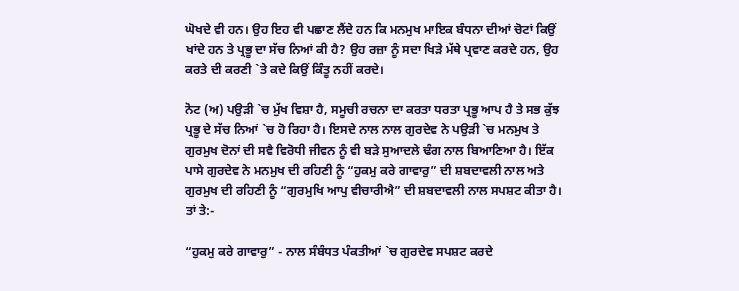ਘੋਖਦੇ ਵੀ ਹਨ। ਉਹ ਇਹ ਵੀ ਪਛਾਣ ਲੈਂਦੇ ਹਨ ਕਿ ਮਨਮੁਖ ਮਾਇਕ ਬੰਧਨਾ ਦੀਆਂ ਚੋਟਾਂ ਕਿਉਂ ਖਾਂਦੇ ਹਨ ਤੇ ਪ੍ਰਭੂ ਦਾ ਸੱਚ ਨਿਆਂ ਕੀ ਹੈ? ਉਹ ਰਜ਼ਾ ਨੂੰ ਸਦਾ ਖਿੜੇ ਮੱਥੇ ਪ੍ਰਵਾਣ ਕਰਦੇ ਹਨ, ਉਹ ਕਰਤੇ ਦੀ ਕਰਣੀ `ਤੇ ਕਦੇ ਕਿਉਂ ਕਿੰਤੂ ਨਹੀਂ ਕਰਦੇ।

ਨੋਟ (ਅ) ਪਉੜੀ `ਚ ਮੁੱਖ ਵਿਸ਼ਾ ਹੈ, ਸਮੂਚੀ ਰਚਨਾ ਦਾ ਕਰਤਾ ਧਰਤਾ ਪ੍ਰਭੂ ਆਪ ਹੈ ਤੇ ਸਭ ਕੁੱਝ ਪ੍ਰਭੂ ਦੇ ਸੱਚ ਨਿਆਂ `ਚ ਹੋ ਰਿਹਾ ਹੈ। ਇਸਦੇ ਨਾਲ ਨਾਲ ਗੁਰਦੇਵ ਨੇ ਪਉੜੀ `ਚ ਮਨਮੁਖ ਤੇ ਗੁਰਮੁਖ ਦੋਨਾਂ ਦੀ ਸਵੈ ਵਿਰੋਧੀ ਜੀਵਨ ਨੂੰ ਵੀ ਬੜੇ ਸੁਆਦਲੇ ਢੰਗ ਨਾਲ ਬਿਆਣਿਆ ਹੈ। ਇੱਕ ਪਾਸੇ ਗੁਰਦੇਵ ਨੇ ਮਨਮੁਖ ਦੀ ਰਹਿਣੀ ਨੂੰ “ਹੁਕਮੁ ਕਰੇ ਗਾਵਾਰੁ” ਦੀ ਸ਼ਬਦਾਵਲੀ ਨਾਲ ਅਤੇ ਗੁਰਮੁਖ ਦੀ ਰਹਿਣੀ ਨੂੰ “ਗੁਰਮੁਖਿ ਆਪੁ ਵੀਚਾਰੀਐ” ਦੀ ਸ਼ਬਦਾਵਲੀ ਨਾਲ ਸਪਸ਼ਟ ਕੀਤਾ ਹੈ। ਤਾਂ ਤੇ:-

“ਹੁਕਮੁ ਕਰੇ ਗਾਵਾਰੁ” - ਨਾਲ ਸੰਬੰਧਤ ਪੰਕਤੀਆਂ `ਚ ਗੁਰਦੇਵ ਸਪਸ਼ਟ ਕਰਦੇ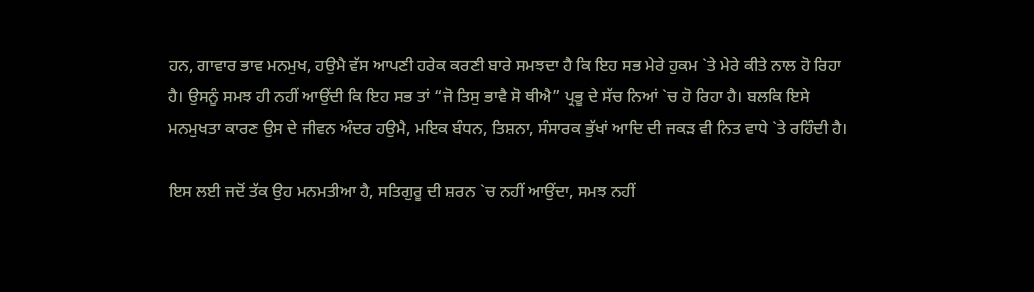ਹਨ, ਗਾਵਾਰ ਭਾਵ ਮਨਮੁਖ, ਹਉਮੈ ਵੱਸ ਆਪਣੀ ਹਰੇਕ ਕਰਣੀ ਬਾਰੇ ਸਮਝਦਾ ਹੈ ਕਿ ਇਹ ਸਭ ਮੇਰੇ ਹੁਕਮ `ਤੇ ਮੇਰੇ ਕੀਤੇ ਨਾਲ ਹੋ ਰਿਹਾ ਹੈ। ਉਸਨੂੰ ਸਮਝ ਹੀ ਨਹੀਂ ਆਉਂਦੀ ਕਿ ਇਹ ਸਭ ਤਾਂ “ਜੋ ਤਿਸੁ ਭਾਵੈ ਸੋ ਥੀਐ” ਪ੍ਰਭੂ ਦੇ ਸੱਚ ਨਿਆਂ `ਚ ਹੋ ਰਿਹਾ ਹੈ। ਬਲਕਿ ਇਸੇ ਮਨਮੁਖਤਾ ਕਾਰਣ ਉਸ ਦੇ ਜੀਵਨ ਅੰਦਰ ਹਉਮੈ, ਮਇਕ ਬੰਧਨ, ਤਿਸ਼ਨਾ, ਸੰਸਾਰਕ ਭੁੱਖਾਂ ਆਦਿ ਦੀ ਜਕੜ ਵੀ ਨਿਤ ਵਾਧੇ `ਤੇ ਰਹਿੰਦੀ ਹੈ।

ਇਸ ਲਈ ਜਦੋਂ ਤੱਕ ਉਹ ਮਨਮਤੀਆ ਹੈ, ਸਤਿਗੁਰੂ ਦੀ ਸ਼ਰਨ `ਚ ਨਹੀਂ ਆਉਂਦਾ, ਸਮਝ ਨਹੀਂ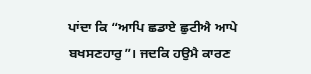ਪਾਂਦਾ ਕਿ “ਆਪਿ ਛਡਾਏ ਛੁਟੀਐ ਆਪੇ ਬਖਸਣਹਾਰੁ”। ਜਦਕਿ ਹਉਮੈ ਕਾਰਣ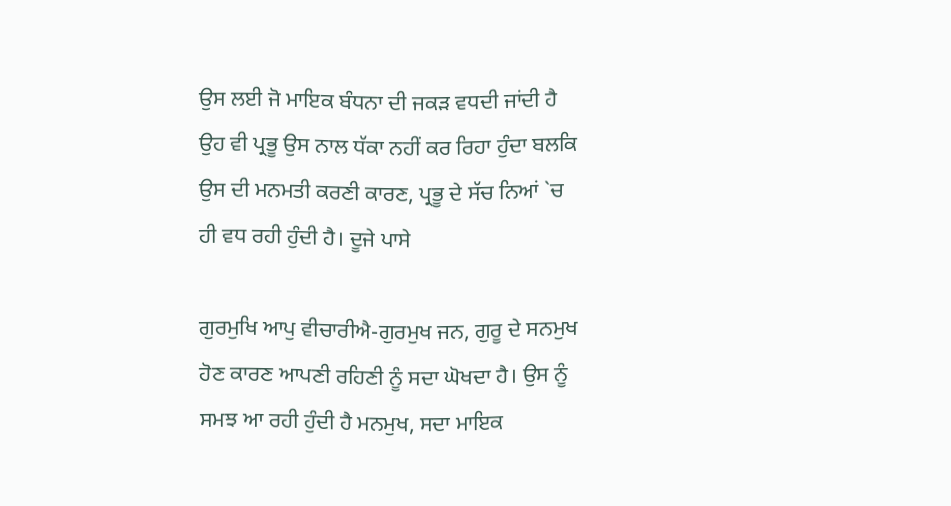ਉਸ ਲਈ ਜੋ ਮਾਇਕ ਬੰਧਨਾ ਦੀ ਜਕੜ ਵਧਦੀ ਜਾਂਦੀ ਹੈ ਉਹ ਵੀ ਪ੍ਰਭੂ ਉਸ ਨਾਲ ਧੱਕਾ ਨਹੀਂ ਕਰ ਰਿਹਾ ਹੁੰਦਾ ਬਲਕਿ ਉਸ ਦੀ ਮਨਮਤੀ ਕਰਣੀ ਕਾਰਣ, ਪ੍ਰਭੂ ਦੇ ਸੱਚ ਨਿਆਂ `ਚ ਹੀ ਵਧ ਰਹੀ ਹੁੰਦੀ ਹੈ। ਦੂਜੇ ਪਾਸੇ

ਗੁਰਮੁਖਿ ਆਪੁ ਵੀਚਾਰੀਐ-ਗੁਰਮੁਖ ਜਨ, ਗੁਰੂ ਦੇ ਸਨਮੁਖ ਹੋਣ ਕਾਰਣ ਆਪਣੀ ਰਹਿਣੀ ਨੂੰ ਸਦਾ ਘੋਖਦਾ ਹੈ। ਉਸ ਨੂੰ ਸਮਝ ਆ ਰਹੀ ਹੁੰਦੀ ਹੈ ਮਨਮੁਖ, ਸਦਾ ਮਾਇਕ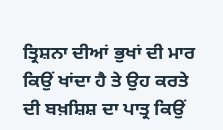ਤ੍ਰਿਸ਼ਨਾ ਦੀਆਂ ਭੁਖਾਂ ਦੀ ਮਾਰ ਕਿਉਂ ਖਾਂਦਾ ਹੈ ਤੇ ਉਹ ਕਰਤੇ ਦੀ ਬਖ਼ਸ਼ਿਸ਼ ਦਾ ਪਾਤ੍ਰ ਕਿਉਂ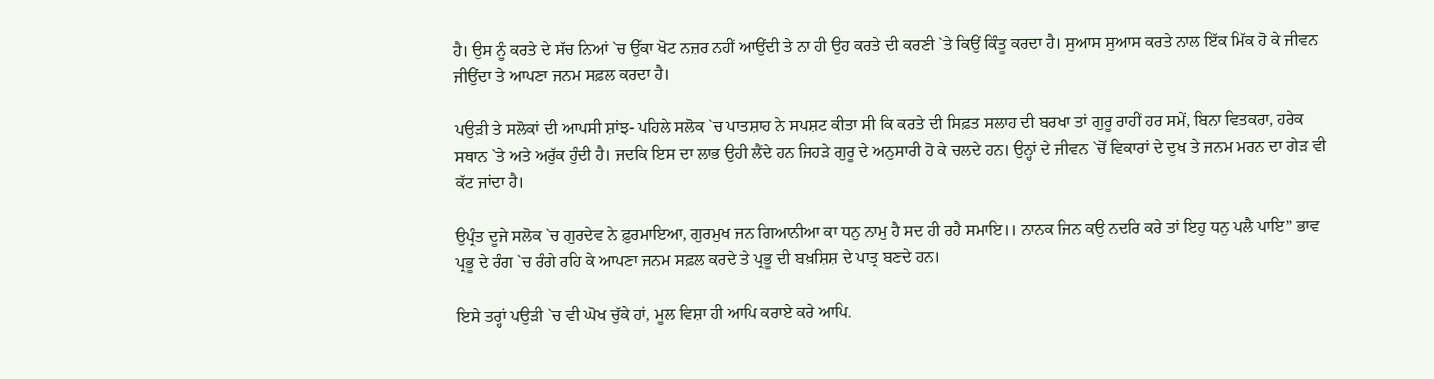ਹੈ। ਉਸ ਨੂੰ ਕਰਤੇ ਦੇ ਸੱਚ ਨਿਆਂ `ਚ ਉੱਕਾ ਖੋਟ ਨਜ਼ਰ ਨਹੀਂ ਆਉਂਦੀ ਤੇ ਨਾ ਹੀ ਉਹ ਕਰਤੇ ਦੀ ਕਰਣੀ `ਤੇ ਕਿਉਂ ਕਿੰਤੂ ਕਰਦਾ ਹੈ। ਸੁਆਸ ਸੁਆਸ ਕਰਤੇ ਨਾਲ ਇੱਕ ਮਿੱਕ ਹੋ ਕੇ ਜੀਵਨ ਜੀਉਂਦਾ ਤੇ ਆਪਣਾ ਜਨਮ ਸਫ਼ਲ ਕਰਦਾ ਹੈ।

ਪਉੜੀ ਤੇ ਸਲੋਕਾਂ ਦੀ ਆਪਸੀ ਸ਼ਾਂਝ- ਪਹਿਲੇ ਸਲੋਕ `ਚ ਪਾਤਸ਼ਾਹ ਨੇ ਸਪਸ਼ਟ ਕੀਤਾ ਸੀ ਕਿ ਕਰਤੇ ਦੀ ਸਿਫ਼ਤ ਸਲਾਹ ਦੀ ਬਰਖਾ ਤਾਂ ਗੁਰੂ ਰਾਹੀਂ ਹਰ ਸਮੇਂ, ਬਿਨਾ ਵਿਤਕਰਾ, ਹਰੇਕ ਸਥਾਨ `ਤੇ ਅਤੇ ਅਰੁੱਕ ਹੁੰਦੀ ਹੈ। ਜਦਕਿ ਇਸ ਦਾ ਲਾਭ ਉਹੀ ਲੈਂਦੇ ਹਨ ਜਿਹੜੇ ਗੁਰੂ ਦੇ ਅਨੁਸਾਰੀ ਹੋ ਕੇ ਚਲਦੇ ਹਨ। ਉਨ੍ਹਾਂ ਦੇ ਜੀਵਨ `ਚੋਂ ਵਿਕਾਰਾਂ ਦੇ ਦੁਖ ਤੇ ਜਨਮ ਮਰਨ ਦਾ ਗੇੜ ਵੀ ਕੱਟ ਜਾਂਦਾ ਹੈ।

ਉਪ੍ਰੰਤ ਦੂਜੇ ਸਲੋਕ `ਚ ਗੁਰਦੇਵ ਨੇ ਫ਼ੁਰਮਾਇਆ, ਗੁਰਮੁਖ ਜਨ ਗਿਆਨੀਆ ਕਾ ਧਨੁ ਨਾਮੁ ਹੈ ਸਦ ਹੀ ਰਹੈ ਸਮਾਇ।। ਨਾਨਕ ਜਿਨ ਕਉ ਨਦਰਿ ਕਰੇ ਤਾਂ ਇਹੁ ਧਨੁ ਪਲੈ ਪਾਇ” ਭਾਵ ਪ੍ਰਭੂ ਦੇ ਰੰਗ `ਚ ਰੰਗੇ ਰਹਿ ਕੇ ਆਪਣਾ ਜਨਮ ਸਫ਼ਲ ਕਰਦੇ ਤੇ ਪ੍ਰਭੂ ਦੀ ਬਖ਼ਸ਼ਿਸ਼ ਦੇ ਪਾਤ੍ਰ ਬਣਦੇ ਹਨ।

ਇਸੇ ਤਰ੍ਹਾਂ ਪਉੜੀ `ਚ ਵੀ ਘੋਖ ਚੁੱਕੇ ਹਾਂ, ਮੂਲ ਵਿਸ਼ਾ ਹੀ ਆਪਿ ਕਰਾਏ ਕਰੇ ਆਪਿ.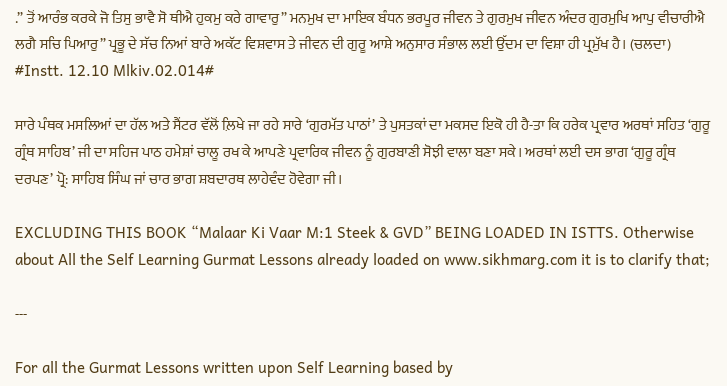.” ਤੋਂ ਆਰੰਭ ਕਰਕੇ ਜੋ ਤਿਸੁ ਭਾਵੈ ਸੋ ਥੀਐ ਹੁਕਮੁ ਕਰੇ ਗਾਵਾਰੁ” ਮਨਮੁਖ ਦਾ ਮਾਇਕ ਬੰਧਨ ਭਰਪੂਰ ਜੀਵਨ ਤੇ ਗੁਰਮੁਖ ਜੀਵਨ ਅੰਦਰ ਗੁਰਮੁਖਿ ਆਪੁ ਵੀਚਾਰੀਐ ਲਗੈ ਸਚਿ ਪਿਆਰੁ” ਪ੍ਰਭੂ ਦੇ ਸੱਚ ਨਿਆਂ ਬਾਰੇ ਅਕੱਟ ਵਿਸ਼ਵਾਸ ਤੇ ਜੀਵਨ ਦੀ ਗੁਰੂ ਆਸ਼ੇ ਅਨੁਸਾਰ ਸੰਭਾਲ ਲਈ ਉੱਦਮ ਦਾ ਵਿਸ਼ਾ ਹੀ ਪ੍ਰਮੁੱਖ ਹੈ। (ਚਲਦਾ) #Instt. 12.10 Mlkiv.02.014#

ਸਾਰੇ ਪੰਥਕ ਮਸਲਿਆਂ ਦਾ ਹੱਲ ਅਤੇ ਸੈਂਟਰ ਵੱਲੋਂ ਲ਼ਿਖੇ ਜਾ ਰਹੇ ਸਾਰੇ ‘ਗੁਰਮੱਤ ਪਾਠਾਂ’ ਤੇ ਪੁਸਤਕਾਂ ਦਾ ਮਕਸਦ ਇਕੋ ਹੀ ਹੈ-ਤਾ ਕਿ ਹਰੇਕ ਪ੍ਰਵਾਰ ਅਰਥਾਂ ਸਹਿਤ ‘ਗੁਰੂ ਗ੍ਰੰਥ ਸਾਹਿਬ’ ਜੀ ਦਾ ਸਹਿਜ ਪਾਠ ਹਮੇਸ਼ਾਂ ਚਾਲੂ ਰਖ ਕੇ ਆਪਣੇ ਪ੍ਰਵਾਰਿਕ ਜੀਵਨ ਨੂੰ ਗੁਰਬਾਣੀ ਸੋਝੀ ਵਾਲਾ ਬਣਾ ਸਕੇ। ਅਰਥਾਂ ਲਈ ਦਸ ਭਾਗ ‘ਗੁਰੂ ਗ੍ਰੰਥ ਦਰਪਣ’ ਪ੍ਰੋ: ਸਾਹਿਬ ਸਿੰਘ ਜਾਂ ਚਾਰ ਭਾਗ ਸ਼ਬਦਾਰਥ ਲਾਹੇਵੰਦ ਹੋਵੇਗਾ ਜੀ।

EXCLUDING THIS BOOK “Malaar Ki Vaar M:1 Steek & GVD” BEING LOADED IN ISTTS. Otherwise about All the Self Learning Gurmat Lessons already loaded on www.sikhmarg.com it is to clarify that;

---

For all the Gurmat Lessons written upon Self Learning based by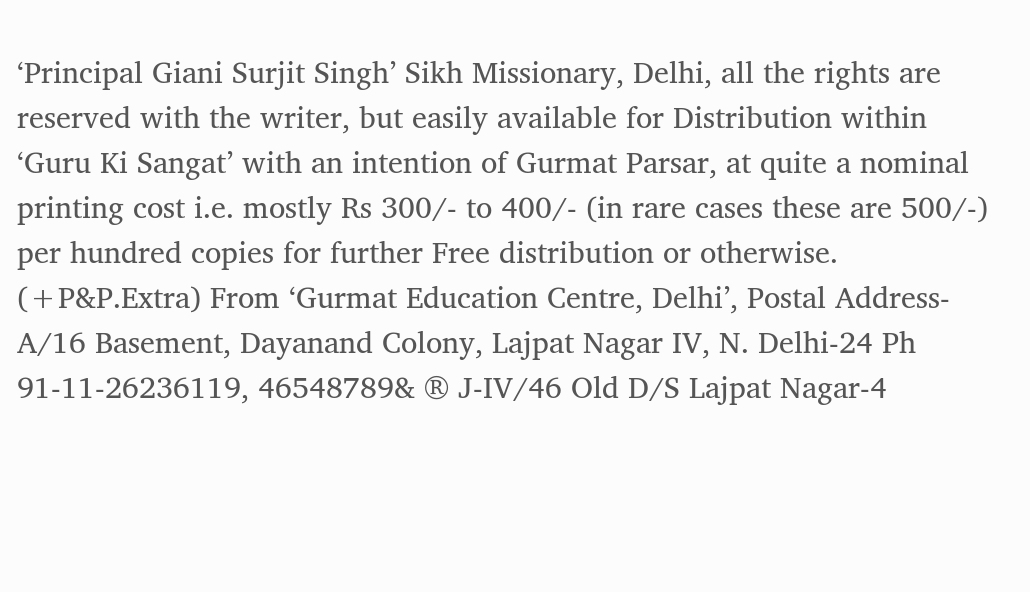‘Principal Giani Surjit Singh’ Sikh Missionary, Delhi, all the rights are reserved with the writer, but easily available for Distribution within ‘Guru Ki Sangat’ with an intention of Gurmat Parsar, at quite a nominal printing cost i.e. mostly Rs 300/- to 400/- (in rare cases these are 500/-) per hundred copies for further Free distribution or otherwise. (+P&P.Extra) From ‘Gurmat Education Centre, Delhi’, Postal Address- A/16 Basement, Dayanand Colony, Lajpat Nagar IV, N. Delhi-24 Ph 91-11-26236119, 46548789& ® J-IV/46 Old D/S Lajpat Nagar-4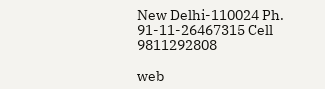New Delhi-110024 Ph. 91-11-26467315 Cell 9811292808

web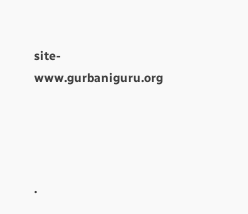site- www.gurbaniguru.org




.